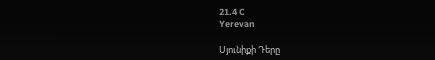21.4 C
Yerevan

Սյունիքի Դերը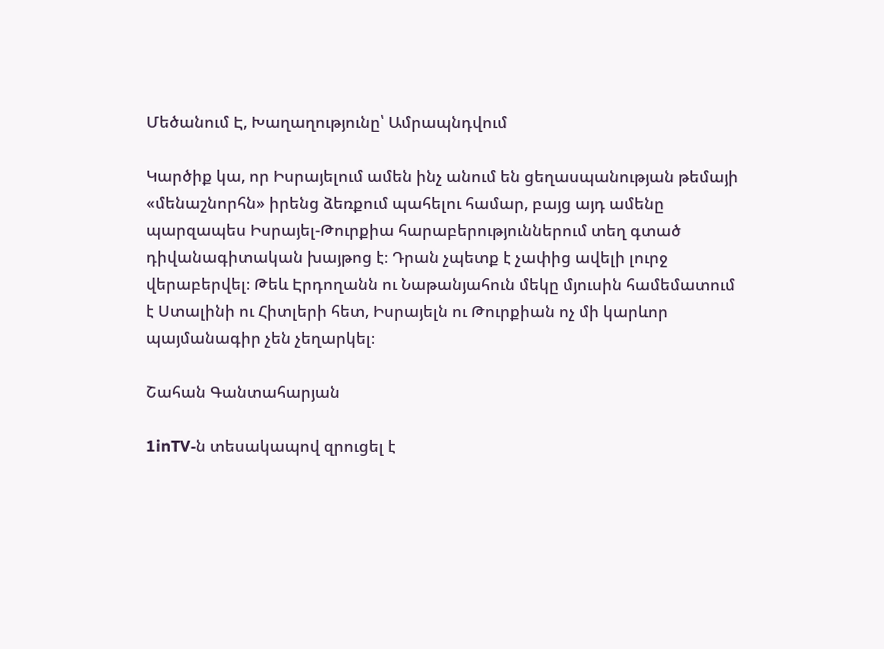Մեծանում Է, Խաղաղությունը՝ Ամրապնդվում

Կարծիք կա, որ Իսրայելում ամեն ինչ անում են ցեղասպանության թեմայի «մենաշնորհն» իրենց ձեռքում պահելու համար, բայց այդ ամենը պարզապես Իսրայել-Թուրքիա հարաբերություններում տեղ գտած դիվանագիտական խայթոց է։ Դրան չպետք է չափից ավելի լուրջ վերաբերվել։ Թեև Էրդողանն ու Նաթանյահուն մեկը մյուսին համեմատում է Ստալինի ու Հիտլերի հետ, Իսրայելն ու Թուրքիան ոչ մի կարևոր պայմանագիր չեն չեղարկել։

Շահան Գանտահարյան

1inTV‑ն տեսակապով զրուցել է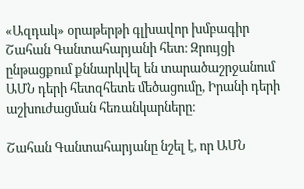«Ազդակ» օրաթերթի գլխավոր խմբագիր Շահան Գանտահարյանի հետ։ Զրույցի ընթացքում քննարկվել են տարածաշրջանում ԱՄՆ դերի հետզհետե մեծացումը, Իրանի դերի աշխուժացման հեռանկարները։

Շահան Գանտահարյանը նշել է, որ ԱՄՆ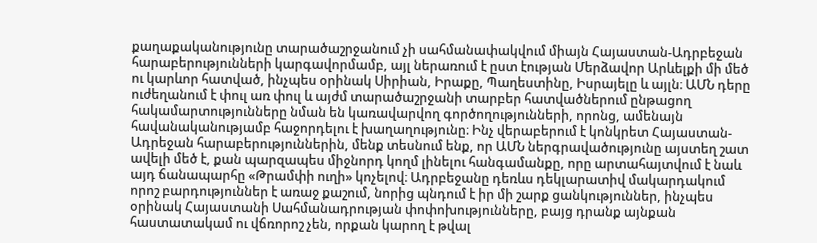քաղաքականությունը տարածաշրջանում չի սահմանափակվում միայն Հայաստան-Ադրբեջան հարաբերությունների կարգավորմամբ, այլ ներառում է ըստ էության Մերձավոր Արևելքի մի մեծ ու կարևոր հատված, ինչպես օրինակ Սիրիան, Իրաքը, Պաղեստինը, Իսրայելը և այլն։ ԱՄՆ դերը ուժեղանում է փուլ առ փուլ և այժմ տարածաշրջանի տարբեր հատվածներում ընթացող հակամարտությունները նման են կառավարվող գործողությունների, որոնց, ամենայն հավանականությամբ հաջորդելու է խաղաղությունը։ Ինչ վերաբերում է կոնկրետ Հայաստան-Ադրեջան հարաբերություններին, մենք տեսնում ենք, որ ԱՄՆ ներգրավածությունը այստեղ շատ ավելի մեծ է, քան պարզապես միջնորդ կողմ լինելու հանգամանքը, որը արտահայտվում է նաև այդ ճանապարհը «Թրամփի ուղի» կոչելով։ Ադրբեջանը դեռևս դեկլարատիվ մակարդակում որոշ բարդություններ է առաջ քաշում, նորից պնդում է իր մի շարք ցանկություններ, ինչպես օրինակ Հայաստանի Սահմանադրության փոփոխությունները, բայց դրանք այնքան հաստատակամ ու վճռորոշ չեն, որքան կարող է թվալ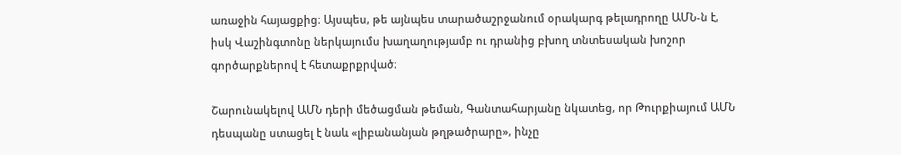առաջին հայացքից։ Այսպես, թե այնպես տարածաշրջանում օրակարգ թելադրողը ԱՄՆ‑ն է, իսկ Վաշինգտոնը ներկայումս խաղաղությամբ ու դրանից բխող տնտեսական խոշոր գործարքներով է հետաքրքրված։

Շարունակելով ԱՄՆ դերի մեծացման թեման, Գանտահարյանը նկատեց, որ Թուրքիայում ԱՄՆ դեսպանը ստացել է նաև «լիբանանյան թղթածրարը», ինչը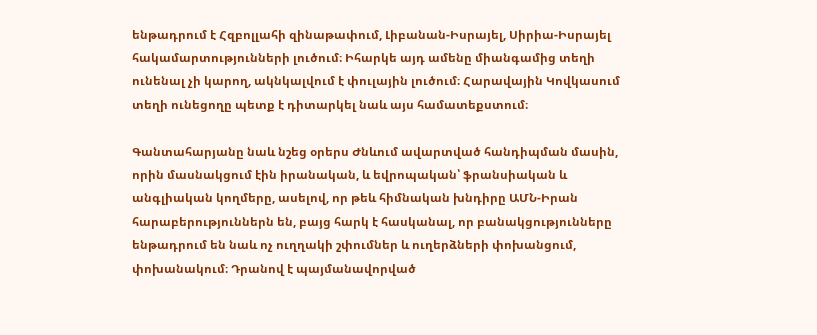ենթադրում է Հզբոլլահի զինաթափում, Լիբանան-Իսրայել, Սիրիա-Իսրայել հակամարտությունների լուծում։ Իհարկե այդ ամենը միանգամից տեղի ունենալ չի կարող, ակնկալվում է փուլային լուծում։ Հարավային Կովկասում տեղի ունեցողը պետք է դիտարկել նաև այս համատեքստում։

Գանտահարյանը նաև նշեց օրերս Ժնևում ավարտված հանդիպման մասին, որին մասնակցում էին իրանական, և եվրոպական՝ ֆրանսիական և անգլիական կողմերը, ասելով, որ թեև հիմնական խնդիրը ԱՄՆ-Իրան հարաբերություններն են, բայց հարկ է հասկանալ, որ բանակցությունները ենթադրում են նաև ոչ ուղղակի շփումներ և ուղերձների փոխանցում, փոխանակում։ Դրանով է պայմանավորված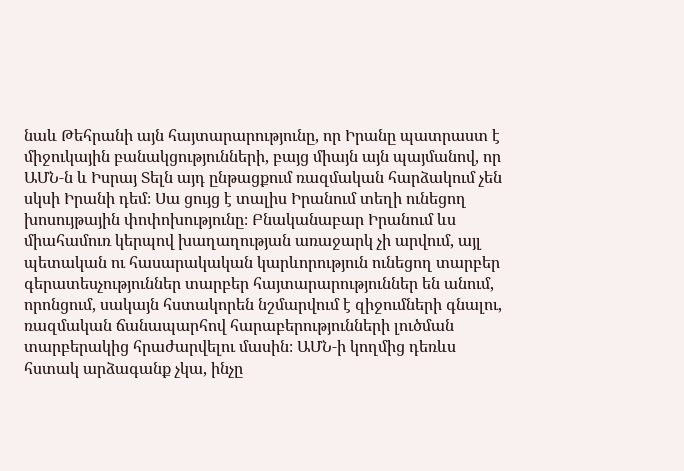նաև Թեհրանի այն հայտարարությունը, որ Իրանը պատրաստ է միջուկային բանակցությունների, բայց միայն այն պայմանով, որ ԱՄՆ‑ն և Իսրայ Տելն այդ ընթացքում ռազմական հարձակում չեն սկսի Իրանի դեմ։ Սա ցույց է տալիս Իրանում տեղի ունեցող խոսույթային փոփոխությունը։ Բնականաբար Իրանում ևս միահամուռ կերպով խաղաղության առաջարկ չի արվում, այլ պետական ու հասարակական կարևորություն ունեցող տարբեր գերատեսչություններ տարբեր հայտարարություններ են անում, որոնցում, սակայն հստակորեն նշմարվում է զիջումների գնալու, ռազմական ճանապարհով հարաբերությունների լուծման տարբերակից հրաժարվելու մասին։ ԱՄՆ‑ի կողմից դեռևս հստակ արձագանք չկա, ինչը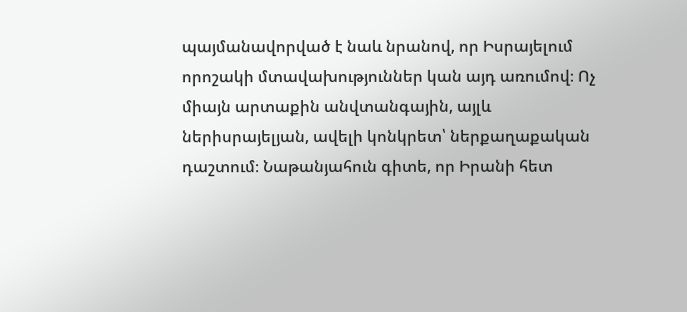պայմանավորված է նաև նրանով, որ Իսրայելում որոշակի մտավախություններ կան այդ առումով։ Ոչ միայն արտաքին անվտանգային, այլև ներիսրայելյան, ավելի կոնկրետ՝ ներքաղաքական դաշտում։ Նաթանյահուն գիտե, որ Իրանի հետ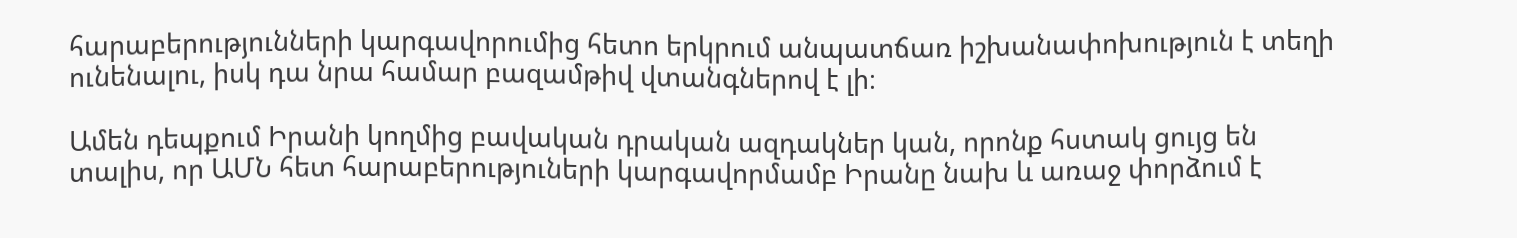հարաբերությունների կարգավորումից հետո երկրում անպատճառ իշխանափոխություն է տեղի ունենալու, իսկ դա նրա համար բազամթիվ վտանգներով է լի։

Ամեն դեպքում Իրանի կողմից բավական դրական ազդակներ կան, որոնք հստակ ցույց են տալիս, որ ԱՄՆ հետ հարաբերություների կարգավորմամբ Իրանը նախ և առաջ փորձում է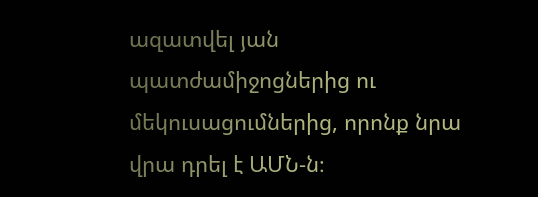ազատվել յան պատժամիջոցներից ու մեկուսացումներից, որոնք նրա վրա դրել է ԱՄՆ‑ն։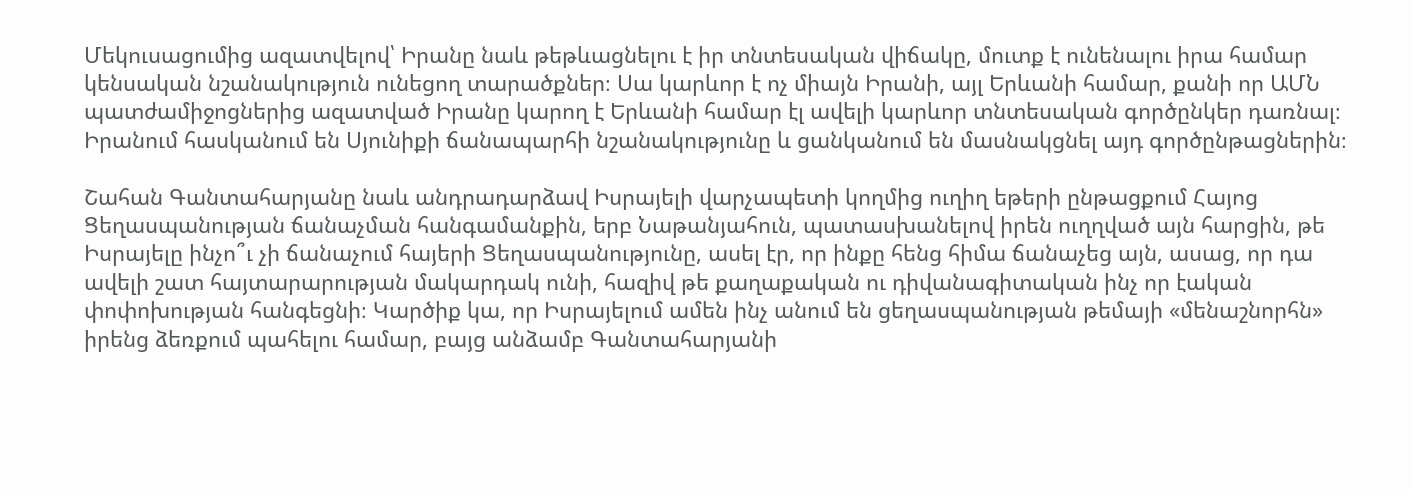Մեկուսացումից ազատվելով՝ Իրանը նաև թեթևացնելու է իր տնտեսական վիճակը, մուտք է ունենալու իրա համար կենսական նշանակություն ունեցող տարածքներ։ Սա կարևոր է ոչ միայն Իրանի, այլ Երևանի համար, քանի որ ԱՄՆ պատժամիջոցներից ազատված Իրանը կարող է Երևանի համար էլ ավելի կարևոր տնտեսական գործընկեր դառնալ։ Իրանում հասկանում են Սյունիքի ճանապարհի նշանակությունը և ցանկանում են մասնակցնել այդ գործընթացներին։

Շահան Գանտահարյանը նաև անդրադարձավ Իսրայելի վարչապետի կողմից ուղիղ եթերի ընթացքում Հայոց Ցեղասպանության ճանաչման հանգամանքին, երբ Նաթանյահուն, պատասխանելով իրեն ուղղված այն հարցին, թե Իսրայելը ինչո՞ւ չի ճանաչում հայերի Ցեղասպանությունը, ասել էր, որ ինքը հենց հիմա ճանաչեց այն, ասաց, որ դա ավելի շատ հայտարարության մակարդակ ունի, հազիվ թե քաղաքական ու դիվանագիտական ինչ որ էական փոփոխության հանգեցնի։ Կարծիք կա, որ Իսրայելում ամեն ինչ անում են ցեղասպանության թեմայի «մենաշնորհն» իրենց ձեռքում պահելու համար, բայց անձամբ Գանտահարյանի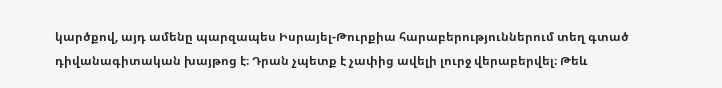կարծքով, այդ ամենը պարզապես Իսրայել-Թուրքիա հարաբերություններում տեղ գտած դիվանագիտական խայթոց է։ Դրան չպետք է չափից ավելի լուրջ վերաբերվել։ Թեև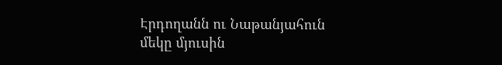Էրդողանն ու Նաթանյահուն մեկը մյուսին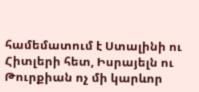համեմատում է Ստալինի ու Հիտլերի հետ, Իսրայելն ու Թուրքիան ոչ մի կարևոր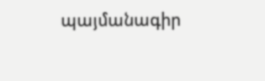պայմանագիր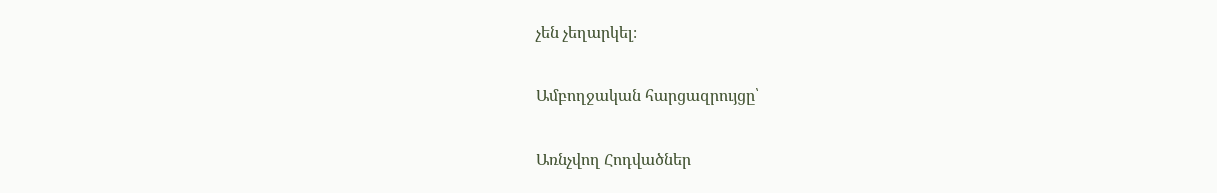չեն չեղարկել։

Ամբողջական հարցազրույցը՝

Առնչվող Հոդվածներ